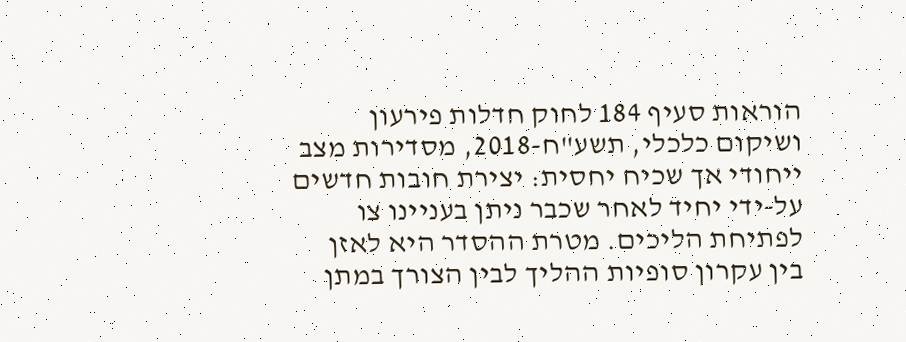הוראות סעיף 184 לחוק חדלות פירעון ושיקום כלכלי, תשע"ח-2018, מסדירות מצב ייחודי אך שכיח יחסית: יצירת חובות חדשים על-ידי יחיד לאחר שכבר ניתן בעניינו צו לפתיחת הליכים. מטרת ההסדר היא לאזן בין עקרון סופיות ההליך לבין הצורך במתן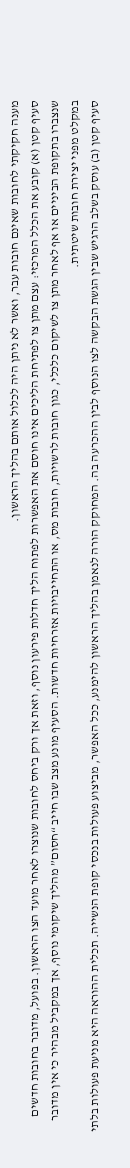מענה חקיקתי לחובות שאינם חובות עבר, ואשר לא ניתן היה לכלול אותם בהליך הראשון.
סעיף קטן (א) קובע את הכלל המרכזי: עצם מתן צו לפתיחת הליכים אינו חוסם את האפשרות לפתוח הליך חדלות פירעון נוסף, וזאת אך ורק ביחס לחובות שנוצרו לאחר מועד הצו הראשון. בפועל, מדובר בחובות חדשים שנצברו בתקופת הביניים או אף לאחר מתן צו לשיקום כלכלי, כגון חובות לרשויות, חובות מס, או התחייבויות אזרחיות חדשות. הסעיף מונע מצב שבו חייב “חסום” מהליך שיקומי נוסף, אך במקביל מבהיר כי אין מדובר במקלט מפני יצירת חובות שיטתית.
סעיף קטן (ב) עוסק בשלב הרגיש שבין הגשת הבקשה לצו הנוסף לבין ההכרעה בה. המחוקק הורה לנאמן בהליך הראשון להימנע, ככל האפשר, מביצוע פעולות בנכסי קופת הנשייה. תכלית ההוראה היא מניעת פעולות בלתי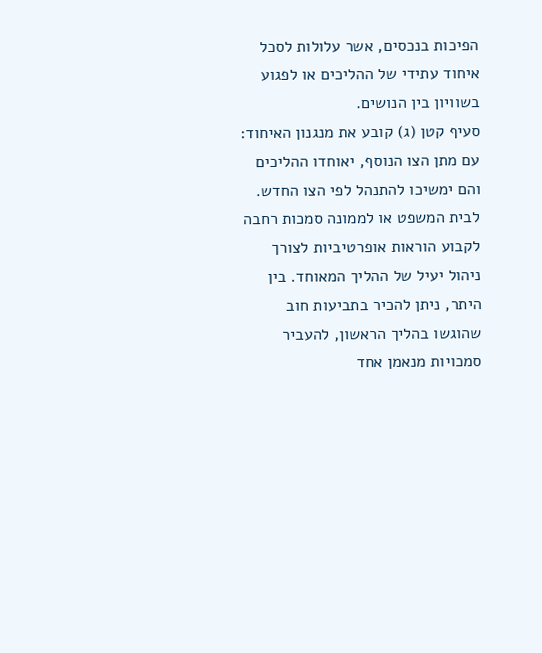הפיכות בנכסים, אשר עלולות לסכל איחוד עתידי של ההליכים או לפגוע בשוויון בין הנושים.
סעיף קטן (ג) קובע את מנגנון האיחוד: עם מתן הצו הנוסף, יאוחדו ההליכים והם ימשיכו להתנהל לפי הצו החדש. לבית המשפט או לממונה סמכות רחבה לקבוע הוראות אופרטיביות לצורך ניהול יעיל של ההליך המאוחד. בין היתר, ניתן להכיר בתביעות חוב שהוגשו בהליך הראשון, להעביר סמכויות מנאמן אחד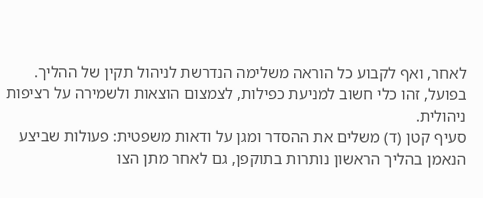לאחר, ואף לקבוע כל הוראה משלימה הנדרשת לניהול תקין של ההליך. בפועל, זהו כלי חשוב למניעת כפילות, לצמצום הוצאות ולשמירה על רציפות ניהולית.
סעיף קטן (ד) משלים את ההסדר ומגן על ודאות משפטית: פעולות שביצע הנאמן בהליך הראשון נותרות בתוקפן, גם לאחר מתן הצו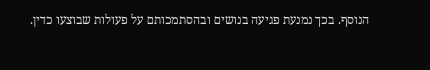הנוסף. בכך נמנעת פגיעה בנושים ובהסתמכותם על פעולות שבוצעו כדין.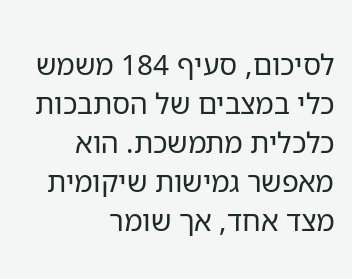לסיכום, סעיף 184 משמש כלי במצבים של הסתבכות כלכלית מתמשכת. הוא מאפשר גמישות שיקומית מצד אחד, אך שומר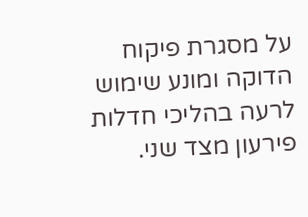על מסגרת פיקוח הדוקה ומונע שימוש לרעה בהליכי חדלות פירעון מצד שני.